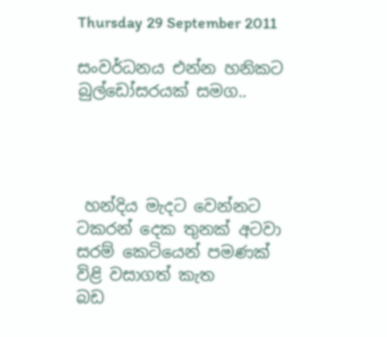Thursday 29 September 2011

සංවර්ධනය එන්න හනිකට බුල්ඩෝසරයක් සමග..




 හන්දිය මැදට වෙන්නට
ටකරන් දෙක තුනක් අටවා
සරම් කෙටියෙන් පමණක්
විළි වසාගත් කැත
බඩ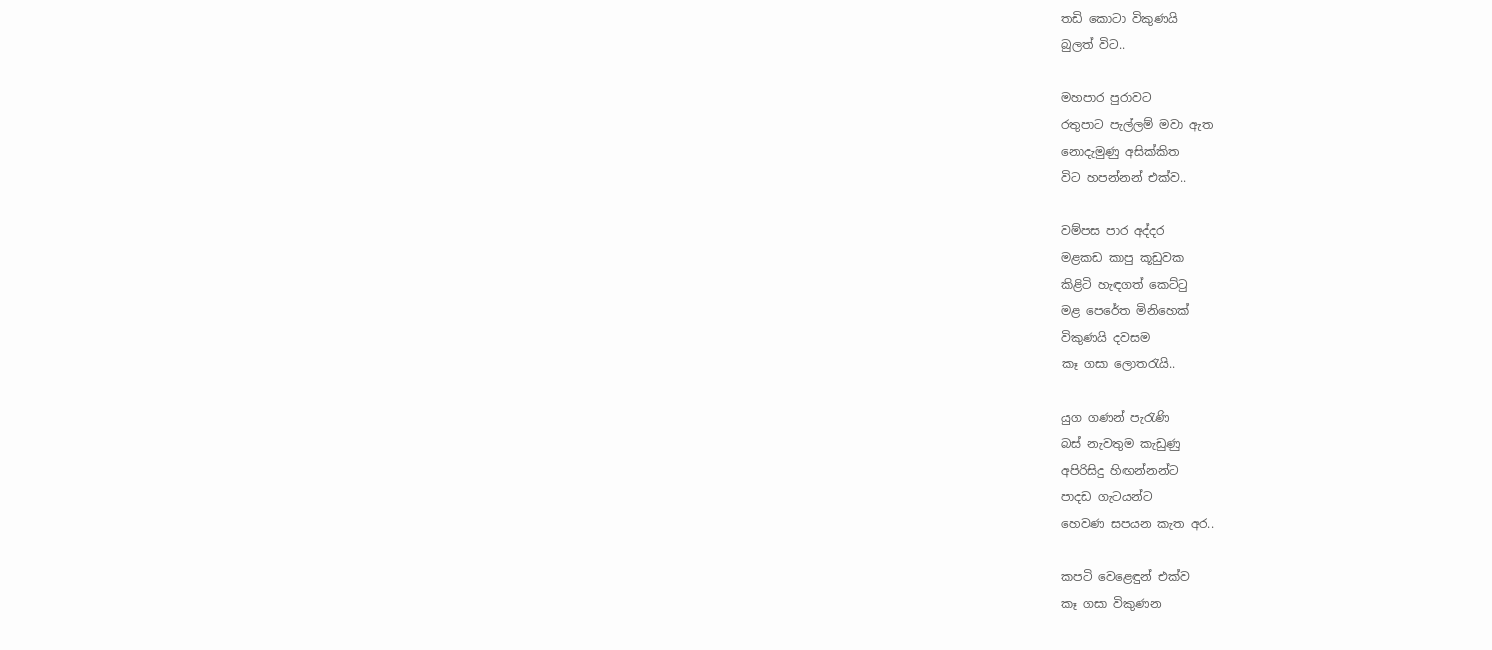තඩි කොටා විකුණයි
බුලත් විට..

මහපාර පුරාවට
රතුපාට පැල්ලම් මවා ඇත
නොදැමුණු අසික්කිත
විට හපන්නන් එක්ව..

වම්පස පාර අද්දර
මළකඩ කාපු කූඩුවක
කිළිටි හැඳගත් කෙට්ටු
මළ පෙ‍රේත මිනිහෙක්
විකුණයි දවසම
කෑ ගසා ලොතරැයි..

යුග ගණන් පැරැණි
බස් නැවතුම කැඩුණු
අපිරිසිදු හිඟන්නන්ට
පාදඩ ගැටයන්ට
හෙවණ සපයන කැත අර..

කපටි වෙළෙඳුන් එක්ව
කෑ ගසා විකුණන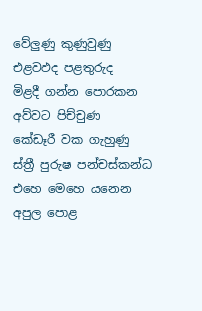වේලුණු කුණුවුණු
එළවඵද පළතුරුද
මිළදී ගන්න පොරකන
අව්වට පිච්චුණ
කේඩෑරී වක ගැහුණු
ස්ත්‍රී පුරුෂ පන්චස්කන්ධ
එහෙ මෙහෙ යනෙන
අපුල පොළ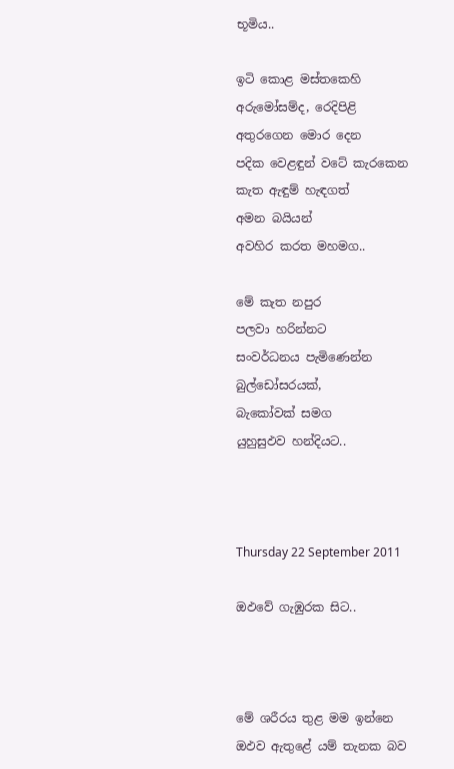භූමිය..

ඉටි කොළ මස්තකෙහි
අරුමෝසම්ද, රෙදිපිළි
අතුරගෙන මොර දෙන
පදික වෙළඳුන් වටේ කැරකෙන
කැත ඇඳුම් හැඳගත්
අමන බයියන්
අවහිර කරත මහමග..

මේ කැත නපුර
පලවා හරින්නට
සංවර්ධනය පැමිණෙන්න
බුල්ඩෝසරයක්,
බැකෝවක් සමග
යුහුසුඵව හන්දියට..



Thursday 22 September 2011

ඔඵවේ ගැඹුරක සිට..



මේ ශරීරය තුළ මම ඉන්නෙ ඔඵව ඇතුළේ යම් තැනක බව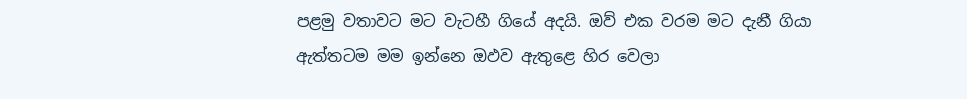පළමු වතාවට මට වැටහී ගියේ අදයි. ඔව් එක වරම මට දැනී ගියා ඇත්තටම මම ඉන්නෙ ඔඵව ඇතුළෙ හිර වෙලා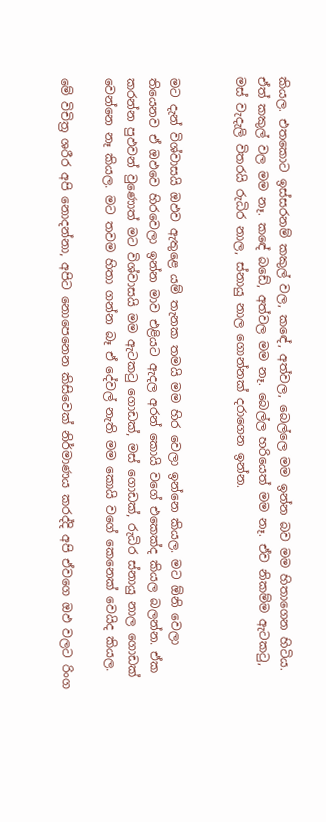කියල. එතකොට ඉස්සරනම් කකුල් වල, කඳේ, අත්වල, බෙල්ලෙ මම ඉන්න බව මම හිතාගෙන හිටිය. ඒත් කකුල් වල මම නෑ. ක‍ඳේ බඩේ, අත්වල මම නෑ. බෙල්ල හරියෙත් මම නෑ. ඒව නිකම්ම ඇටකටු, මස් වැදැලි විතරයි රුධිර නාල, ස්නායු නාල ‍ගොන්නක් දරාගෙන ඉන්න.


මට දැන් විශ්වාසයි ඔඵව ඇතුළෙ යම් තැනක තමයි මම හිර වෙලා ඉන්නෙ කියල. මට ඕනි වෙලා තියෙනව ඒ ඔඵවෙ හිරවෙලා ඉන්න මාව එළියට ඇදල අරන් කොයි වගේ එකෙක්ද කියල බලන්න. ඒක කරන්න පුඵවන් වුණොත් මට විශ්වාසයි මම ඇටකටු ‍ගොඩක්, මස් ගොඩක්, රුධිර ස්නායු නාල ගොඩක් වෙන්නෙ නෑ කියල. මට තවම හිතා ගන්න බෑ ඒ දේවල් නැති මම කොයි වගේ කෙනෙක් වෙයිද කියල.

මේ විචිත්‍ර ශරීර අපි නොදන්නා, අපිට නොපෙනෙන කිසිවෙක් නිර්මාණය කරද්දි අපි ඒවගෙ ඔඵ වලට රිංග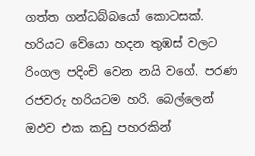ගත්ත ගන්ධබ්බයෝ කොටසක්. හරියට වේයො හදන තුඹස් වලට රිංගල පදිංචි වෙන නයි වගේ. පරණ රජවරු හරියටම හරි. බෙල්ලෙන් ඔඵව එක කඩු පහරකින්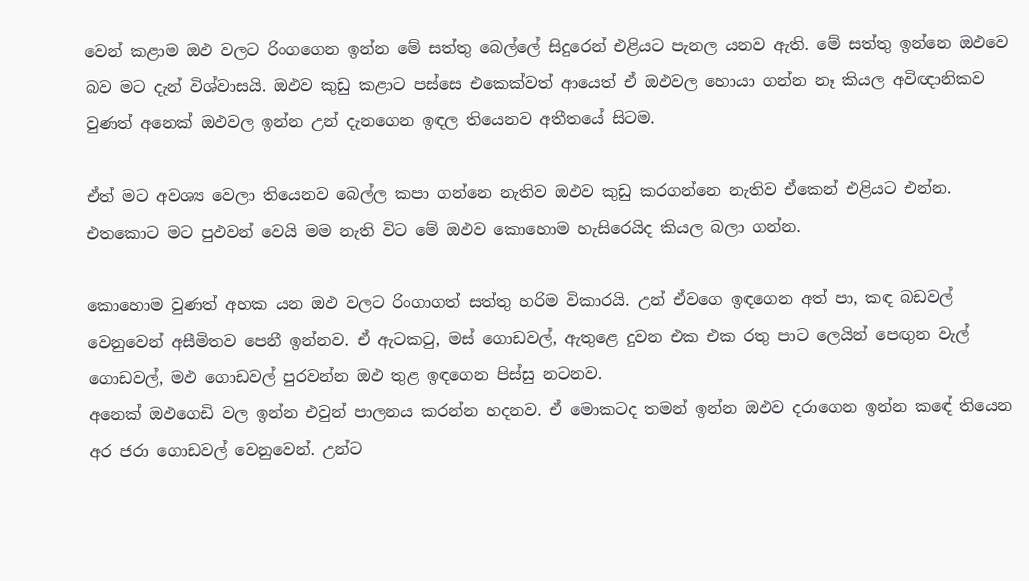වෙන් කළාම ඔඵ වලට රිංගගෙන ඉන්න මේ සත්තු බෙල්ලේ සිදුරෙන් එළියට පැනල යනව ඇති. මේ සත්තු ඉන්නෙ ඔඵවෙ බව මට දැන් විශ්වාසයි. ඔඵව කුඩු කළාට පස්සෙ එකෙක්වත් ආයෙත් ඒ ඔඵවල හොයා ගන්න නෑ කියල අවිඥානිකව වුණත් අනෙක් ඔඵවල ඉන්න උන් දැනගෙන ඉඳල තියෙනව අතීතයේ සිටම.

ඒත් මට අවශ්‍ය වෙලා තියෙනව බෙල්ල කපා ගන්නෙ නැතිව ඔඵව කුඩු කරගන්නෙ නැතිව ඒකෙන් එළියට එන්න. එතකොට මට පුඵවන් වෙයි මම නැති විට මේ ඔඵව කොහොම හැසිරෙයිද කියල බලා ගන්න.

කොහොම වුණත් අහක යන ඔඵ වලට රිංගාගත් සත්තු හරිම විකාරයි. උන් ඒවගෙ ඉඳගෙන අත් පා, කඳ බඩවල් වෙනුවෙන් අසීමිතව පෙනී ඉන්නව. ඒ ඇටකටු, මස් ගොඩවල්, ඇතුළෙ දුවන එක එක රතු පාට ලෙයින් පෙඟුන වැල් ගොඩවල්, මඵ ගොඩවල් පුරවන්න ඔඵ තුළ ඉඳගෙන පිස්සු නටනව.
අනෙක් ඔඵගෙඩි වල ඉන්න එවුන් පාලනය කරන්න හදනව. ඒ මොකටද තමන් ඉන්න ඔඵව දරාගෙන ඉන්න කඳේ තියෙන අර ජරා ගොඩවල් වෙනුවෙන්. උන්ට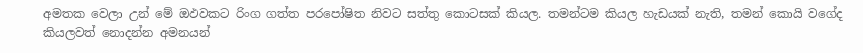අමතක වෙලා උන් මේ ඔඵවකට රිංග ගත්ත පරපෝෂිත නිවට සත්තු කොටසක් කියල. තමන්ටම කියල හැඩයක් නැති, තමන් කොයි වගේද කියලවත් නොදන්න අමනයන්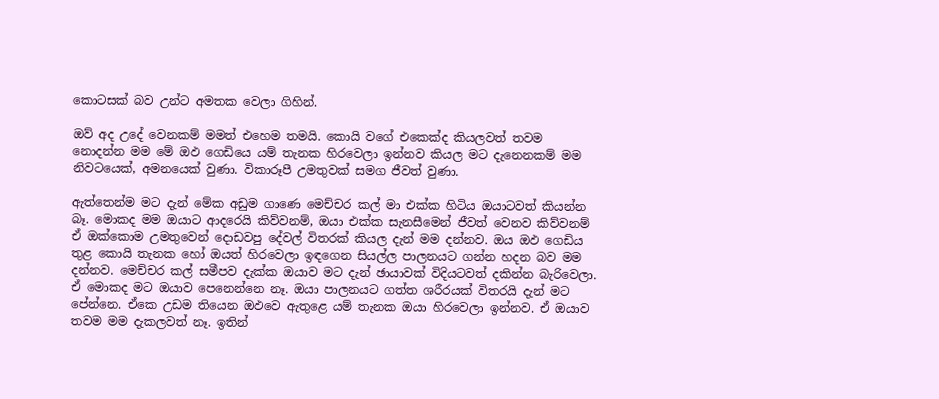කොටසක් බව උන්ට අමතක වෙලා ගිහින්.

ඔව් අද උදේ වෙනකම් මමත් එහෙම තමයි. කොයි වගේ එකෙක්ද කියලවත් තවම නොදන්න මම මේ ඔඵ ගෙඩියෙ යම් තැනක හිරවෙලා ඉන්නව කියල මට දැනෙනකම් මම නිවටයෙක්, අමනයෙක් වුණා. විකාරූපී උමතුවක් සමග ජීවත් වුණා.

ඇත්තෙන්ම මට දැන් මේක අඩුම ගාණෙ මෙච්චර කල් මා එක්ක හිටිය ඔයාටවත් කියන්න බෑ. මොකද මම ඔයාට ආදරෙයි කිව්වනම්, ඔයා එක්ක සැනසීමෙන් ජීවත් වෙනව කිව්වනම් ඒ ඔක්කොම උමතුවෙන් දොඩවපු දේවල් විතරක් කියල දැන් මම දන්නව. ඔය ඔඵ ගෙඩිය තුළ කොයි තැනක හෝ ඔයත් හිරවෙලා ඉඳගෙන සියල්ල පාලනයට ගන්න හදන බව මම දන්නව. මෙච්චර කල් සමීපව දැක්ක ඔයාව මට දැන් ඡායාවක් විදියටවත් දකින්න බැරිවෙලා. ඒ මොකද මට ඔයාව පෙනෙන්නෙ නෑ. ඔයා පාලනයට ගත්ත ශරීරයක් විතරයි දැන් මට පේන්නෙ. ඒකෙ උඩම තියෙන ඔඵවෙ ඇතුළෙ යම් තැනක ඔයා හිරවෙලා ඉන්නව. ඒ ඔයාව තවම මම දැකලවත් නෑ. ඉතින්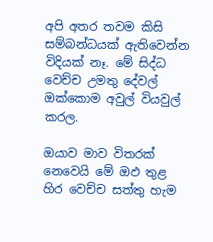අපි අතර තවම කිසි සම්බන්ධයක් ඇතිවෙන්න විදියක් නෑ. මේ සිද්ධ වෙච්ච උමතු දේවල් ඔක්කොම අවුල් වියවුල් කරල.

ඔයාව මාව විතරක් නෙවෙයි මේ ඔඵ තුළ හිර වෙච්ච සත්තු හැම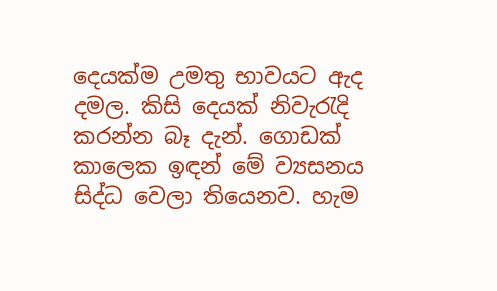දෙයක්ම උමතු භාවයට ඇද දමල. කිසි දෙයක් නිවැරැදි කරන්න බෑ දැන්. ගොඩක් කාලෙක ඉඳන් මේ ව්‍යසනය සිද්ධ වෙලා තියෙනව. හැම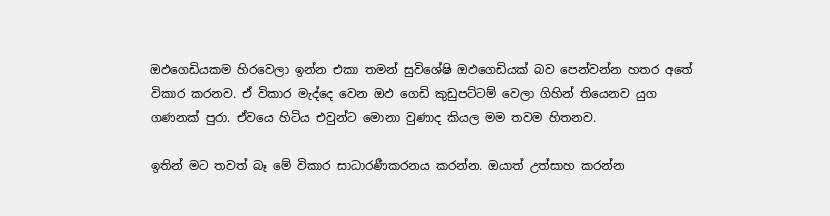ඔඵගෙඩියකම හිරවෙලා ඉන්න එකා තමන් සුවිශේෂි ඔඵගෙඩියක් බව පෙන්වන්න හතර අතේ විකාර කරනව. ඒ විකාර මැද්දෙ වෙන ඔඵ ගෙඩි කුඩුපට්ටම් වෙලා ගිහින් තියෙනව යුග ගණනක් පුරා. ඒවයෙ හිටිය එවුන්ට මොනා වුණාද කියල මම තවම හිතනව.

ඉතින් මට තවත් බෑ මේ විකාර සාධාරණීකරනය කරන්න. ඔයාත් උත්සාහ කරන්න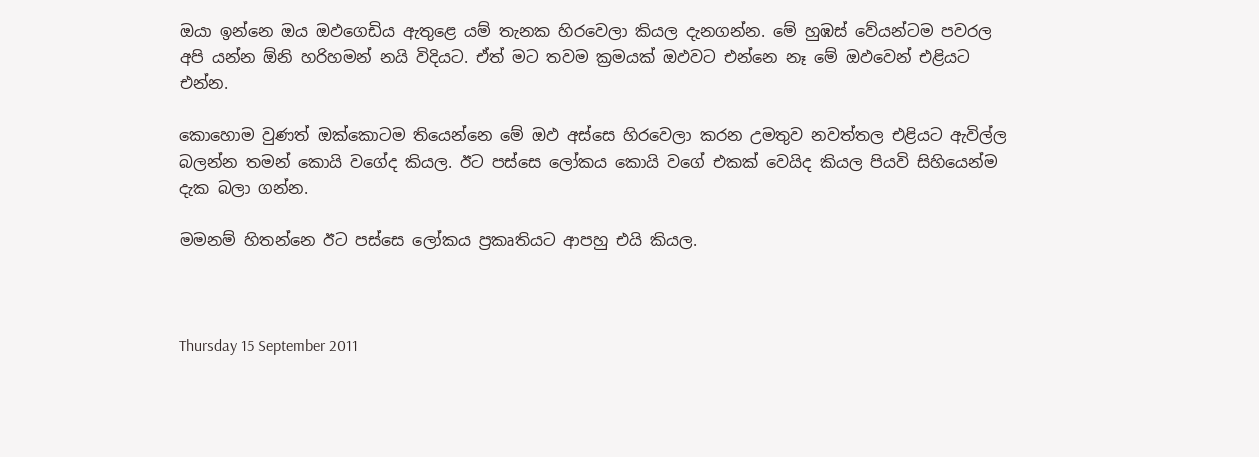ඔයා ඉන්නෙ ඔය ඔඵගෙඩිය ඇතුළෙ යම් තැනක හිරවෙලා කියල දැනගන්න. මේ හුඹස් වේයන්ටම පවරල අපි යන්න ඕනි හරිහමන් නයි විදියට. ඒත් මට තවම ක්‍රමයක් ඔඵවට එන්නෙ නෑ මේ ඔඵවෙන් එළියට එන්න.

කොහොම වුණත් ඔක්කොටම තියෙන්නෙ මේ ඔඵ අස්සෙ හිරවෙලා කරන උමතුව නවත්තල එළියට ඇවිල්ල බලන්න තමන් කොයි වගේද කියල. ඊට පස්සෙ ලෝකය කොයි වගේ එකක් වෙයිද කියල පියවි සිහියෙන්ම දැක බලා ගන්න.

මමනම් හිතන්නෙ ඊට පස්සෙ ලෝකය ප්‍රකෘතියට ආපහු එයි කියල.



Thursday 15 September 2011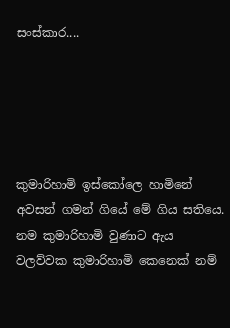සංස්කාර....





කුමාරිහාමි ඉස්කෝලෙ හාමිනේ අවසන් ගමන් ගියේ මේ ගිය සතියෙ. නම කුමාරිහාමි වුණාට ඇය වලව්වක කුමාරිහාමි කෙනෙක් නම්‍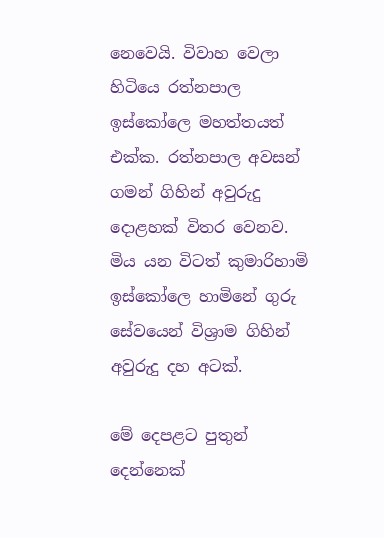නෙවෙයි. විවාහ වෙලා හිටියෙ රත්නපාල ඉස්කෝලෙ මහත්තයත් එක්ක. රත්නපාල අවසන් ගමන් ගිහින් අවුරුදු දොළහක් විතර වෙනව.
මිය යන විටත් කුමාරිහාමි ඉස්කෝලෙ හාමිනේ ගුරු සේවයෙන් විශ්‍රාම ගිහින් අවුරුදු දහ අටක්.

මේ දෙපළට පුතුන් දෙන්නෙක්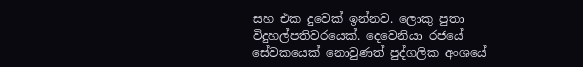සහ එක දුවෙක් ඉන්නව. ලොකු පුතා විදුහල්පතිවරයෙක්. දෙවෙනියා රජයේ සේවකයෙක් නොවුණත් පුද්ගලික අංශයේ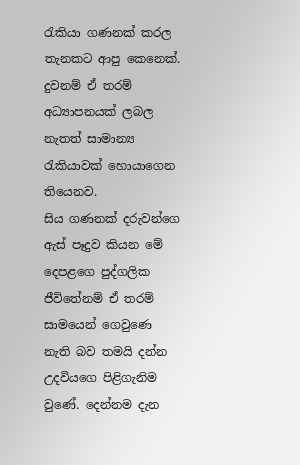රැකියා ගණනක් කරල තැනකට ආපු කෙනෙක්. දුවනම් ඒ තරම් අධ්‍යාපනයක් ලබල නැතත් සාමාන්‍ය රැකියාවක් හොයාගෙන තියෙනව.
සිය ගණනක් දරුවන්ගෙ ඇස් පෑදුව කියන මේ දෙපළගෙ පුද්ගලික ජීවිතේනම් ඒ තරම් සාමයෙන් ගෙවුණෙ නැති බව තමයි දන්න උදවියගෙ පිළිගැනිම වුණේ. දෙන්නම දැන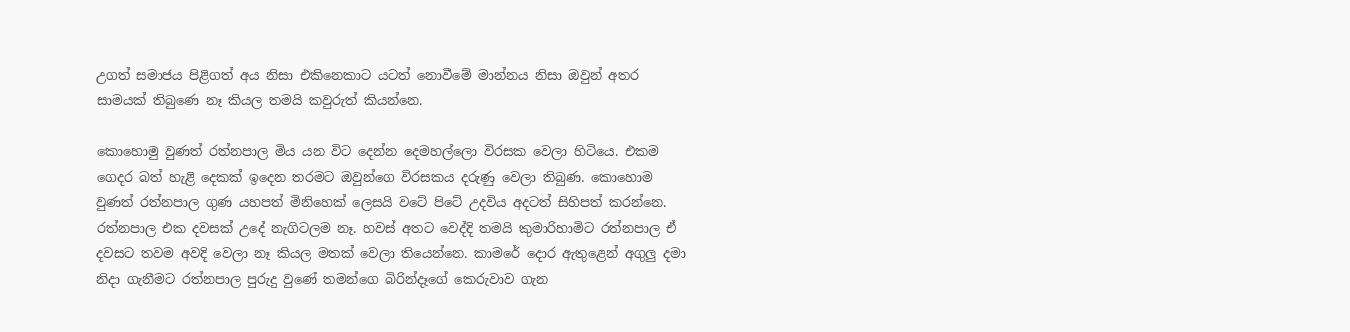උගත් සමාජය පිළිගත් අය නිසා එකිනෙකාට යටත් නොවීමේ මාන්නය නිසා ඔවුන් අතර සාමයක් තිබුණෙ නෑ කියල තමයි කවුරුත් කියන්නෙ.

කොහොමු වුණත් රත්නපාල මිය යන විට දෙන්න දෙමහල්ලො විරසක වෙලා හිටියෙ. එකම ගෙදර බත් හැළි දෙකක් ඉදෙන තරමට ඔවුන්ගෙ විරසකය දරුණු වෙලා තිබුණ. කොහොම වුණත් රත්නපාල ගුණ යහපත් මිනිහෙක් ලෙසයි වටේ පිටේ උදවිය අදටත් සිහිපත් කරන්නෙ. රත්නපාල එක දවසක් උදේ නැගිටලම නෑ. හවස් අතට වෙද්දි තමයි කුමාරිහාමිට රත්නපාල ඒ දවසට තවම අවදි වෙලා නෑ කියල මතක් වෙලා තියෙන්නෙ. කාමරේ දොර ඇතුළෙන් අගුලු දමා නිදා ගැනීමට රත්නපාල පුරුදු වුණේ තමන්ගෙ බිරින්දෑගේ කෙරුවාව ගැන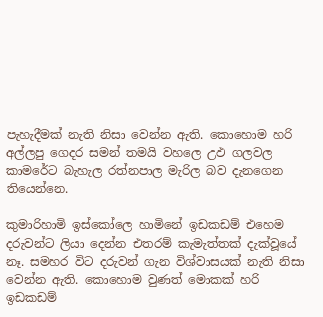පැහැදීමක් නැති නිසා වෙන්න ඇති. කොහොම හරි අල්ලපු ගෙදර සමන් තමයි වහලෙ උඵ ගලවල කාමරේට බැහැල රත්නපාල මැරිල බව දැනගෙන තියෙන්නෙ.

කුමාරිහාමි ඉස්කෝලෙ හාමිනේ ඉඩකඩම් එහෙම දරුවන්ට ලියා දෙන්න එතරම් කැමැත්තක් දැක්වූයේ නෑ. සමහර විට දරුවන් ගැන විශ්වාසයක් නැති නිසා වෙන්න ඇති. කොහොම වුණත් මොකක් හරි ඉඩකඩම්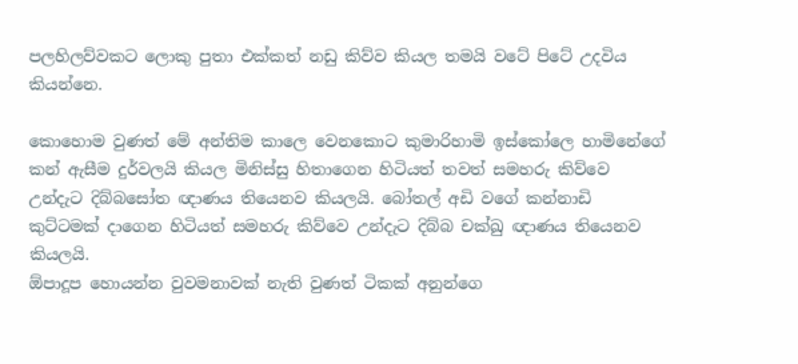පලහිලව්වකට ලොකු පුතා එක්කත් නඩු කිව්ව කියල තමයි වටේ පිටේ උදවිය කියන්නෙ.

කොහොම වුණත් මේ අන්තිම කාලෙ වෙනකොට කුමාරිහාමි ඉස්කෝලෙ හාමිනේගේ කන් ඇසීම දුර්වලයි කියල මිනිස්සු හිතාගෙන හිටියත් තවත් සමහරු කිව්වෙ උන්දැට දිබ්බසෝත ඥාණය තියෙනව කියලයි. බෝතල් අඩි වගේ කන්නාඩි කුට්ටමක් දාගෙන හිටියත් සමහරු කිව්වෙ උන්දැට දිබ්බ චක්ඛු ඥාණය තියෙනව කියලයි.
ඕපාදූප ‍හොයන්න වුවමනාවක් නැති වුණත් ටිකක් අනුන්ගෙ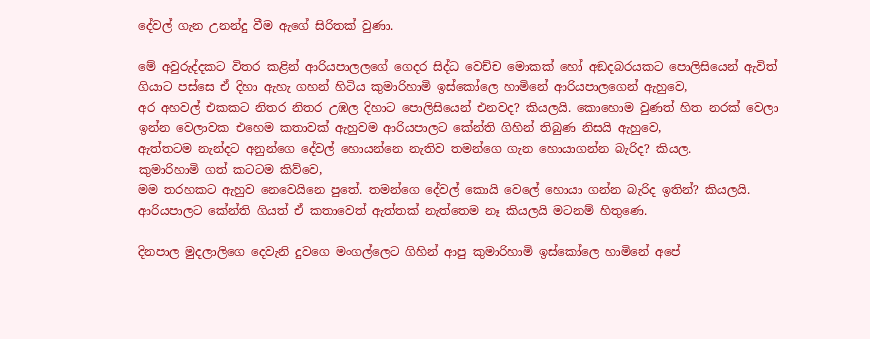දේවල් ගැන උනන්දු වීම ඇගේ සිරිතක් වුණා.

මේ අවුරුද්දකට විතර කළින් ආරියපාලලගේ ගෙදර සිද්ධ වෙච්ච මොකක් හෝ අඞදබරයකට පොලිසියෙන් ඇවිත් ගියාට පස්සෙ ඒ දිහා ඇහැ ගහන් හිටිය කුමාරිහාමි ඉස්කෝලෙ හාමිනේ ආරියපාලගෙන් ඇහුවෙ,
අර අහවල් එකකට නිතර නිතර උඹල දිහාට පොලිසියෙන් එනවද? කියලයි. කොහොම වුණත් හිත නරක් වෙලා ඉන්න වෙලාවක එහෙම කතාවක් ඇහුවම ආරියපාලට කේන්ති ගිහින් තිබුණ නිසයි ඇහුවෙ,
ඇත්තටම නැන්දට අනුන්ගෙ දේවල් හොයන්නෙ නැතිව තමන්ගෙ ගැන හොයාගන්න බැරිද? කියල.
කුමාරිහාමි ගත් කටටම කිව්වෙ,
මම තරහකට ඇහුව නෙවෙයිනෙ පුතේ. තමන්ගෙ දේවල් කොයි වෙලේ හොයා ගන්න බැරිද ඉතින්? කියලයි.
ආරියපාලට කේන්ති ගියත් ඒ කතාවෙත් ඇත්තක් නැත්තෙම නෑ කියලයි මටනම් හිතුණෙ.

දිනපාල මුදලාලිගෙ දෙවැනි දුවගෙ මංගල්ලෙට ගිහින් ආපු කුමාරිහාමි ඉස්කෝලෙ හාමිනේ අපේ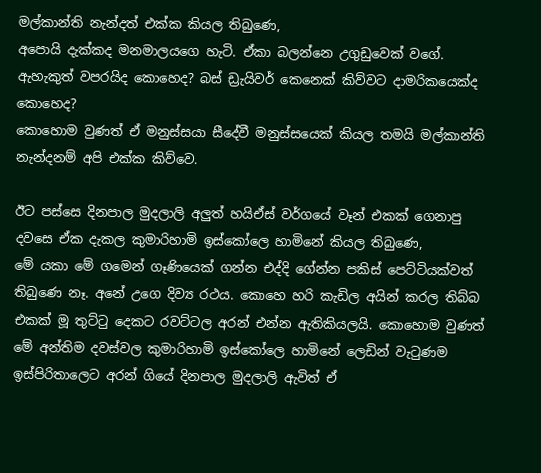මල්කාන්ති නැන්දත් එක්ක කියල තිබුණෙ,
අපොයි දැක්කද මනමාලයගෙ හැටි. ඒකා බලන්නෙ උගුඩුවෙක් ‍වගේ. ඇහැකුත් වපරයිද කොහෙද? බස් ඩ්‍රැයිවර් කෙනෙක් කිව්වට දාමරිකයෙක්ද කොහෙද?
කොහොම වුණත් ඒ මනුස්සයා සීදේවී මනුස්සයෙක් කියල තමයි මල්කාන්ති නැන්දනම් අපි එක්ක කිව්වෙ.

ඊට පස්සෙ දිනපාල මුදලාලි අලුත් හයිඒස් වර්ගයේ වෑන් එකක් ගෙනාපු දවසෙ ඒක දැකල කුමාරිහාමි ඉස්කෝලෙ ‍හාමිනේ කියල තිබුණෙ,
මේ යකා මේ ගමෙන් ගෑණියෙක් ගන්න එද්දි ගේන්න පකිස් පෙට්ටියක්වත් තිබුණෙ නෑ. අනේ උගෙ දිව්‍ය රථය. කොහෙ හරි කැඩිල අයින් කරල තිබ්බ එකක් මූ තුට්ටු දෙකට රවට්ටල අරන් එන්න ඇතිකියලයි. කොහොම වුණත් මේ අන්තිම දවස්වල කුමාරිහාමි ඉස්කෝලෙ හාමිනේ ලෙඩින් වැටුණම ඉස්පිරිතාලෙට අරන් ගියේ දිනපාල මුදලාලි ඇවිත් ඒ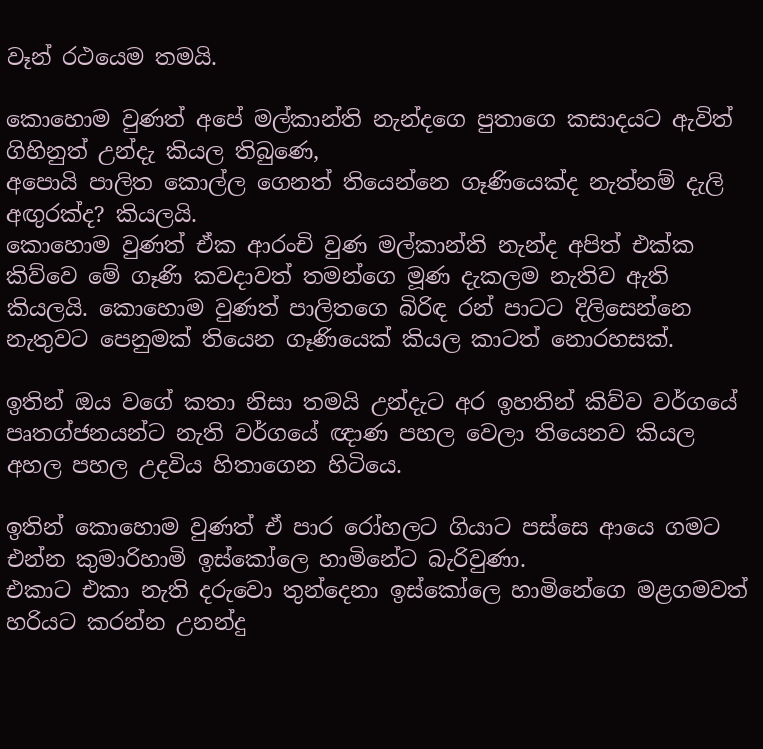වෑන් රථයෙම තමයි.

කොහොම වුණත් අ‍පේ මල්කාන්ති නැන්දගෙ පුතාගෙ කසාදයට ඇවිත් ගිහිනුත් උන්දැ කියල තිබුණෙ,
අපොයි පාලිත කොල්ල ගෙනත් තියෙන්නෙ ගෑණියෙක්ද නැත්නම් දැලි අඟුරක්ද? කියලයි.
කොහොම වුණත් ඒක ආරංචි වුණ මල්කාන්ති නැන්ද අපිත් එක්ක කිව්වෙ මේ ගෑණි කවදාවත් තමන්ගෙ මූණ දැකලම නැතිව ඇති කියලයි. කොහොම වුණත් පාලිතගෙ බිරිඳ රන් පාටට දිලිසෙන්නෙ නැතුවට පෙනුමක් තියෙන ගෑණියෙක් කියල කාටත් නොරහසක්.

ඉතින් ඔය වගේ කතා නිසා තමයි උන්දැට අර ඉහතින් කිව්ව වර්ගයේ පෘතග්ජනයන්ට නැති වර්ගයේ ඥාණ පහල වෙලා තියෙනව කියල අහල පහල උදවිය හිතාගෙන හිටියෙ.

ඉතින් කොහොම වුණත් ඒ පාර රෝහලට ගියාට පස්සෙ ආයෙ ගමට එන්න කුමාරිහාමි ඉස්කෝ‍ලෙ හාමිනේට බැරිවුණා.
එකාට එකා නැති දරුවො තුන්දෙනා ඉස්කෝලෙ හාමිනේගෙ මළගමවත් හරියට කරන්න උනන්දු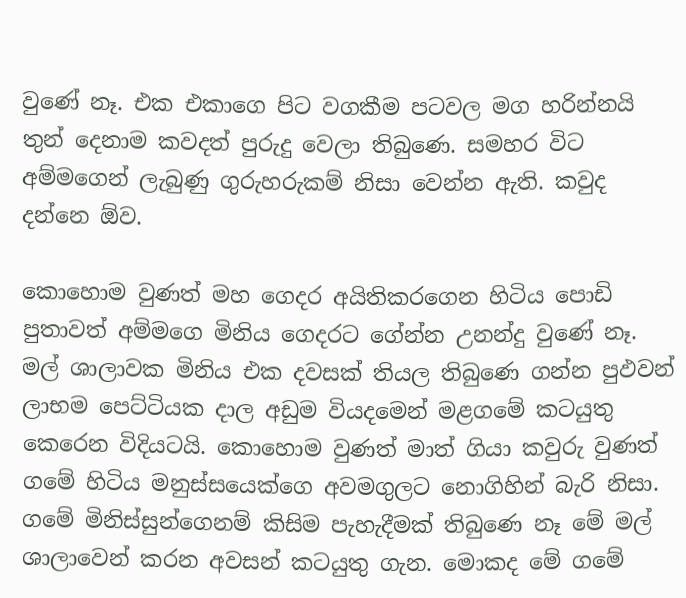වුණේ නෑ. එක එකාගෙ පිට වගකීම පටවල මග හරින්නයි තුන් දෙනාම කවදත් පුරුදු වෙලා තිබුණෙ. සමහර විට අම්මගෙන් ලැබුණු ගුරුහරුකම් නිසා වෙන්න ඇති. කවුද දන්නෙ ඕව.

කොහොම වුණත් මහ ගෙදර අයිතිකරගෙන හිටිය පොඩි පුතාවත් අම්මගෙ මිනිය ගෙදරට ගේන්න උනන්දු වුණේ නෑ. මල් ශාලාවක මිනිය එක දවසක් තියල තිබුණෙ ගන්න පුඵවන් ලාභම පෙට්ටියක දාල අඩුම වියදමෙන් මළගමේ කටයුතු කෙරෙන විදියටයි. කොහොම වුණත් මාත් ගියා කවුරු වුණත් ගමේ හිටිය මනුස්සයෙක්ගෙ අවමගුලට නොගිහින් බැරි නිසා. ගමේ මිනිස්සුන්ගෙනම් කිසිම පැහැදීමක් තිබුණෙ නෑ මේ මල් ශාලාවෙන් කරන අවසන් කටයුතු ගැන. මොකද මේ ගමේ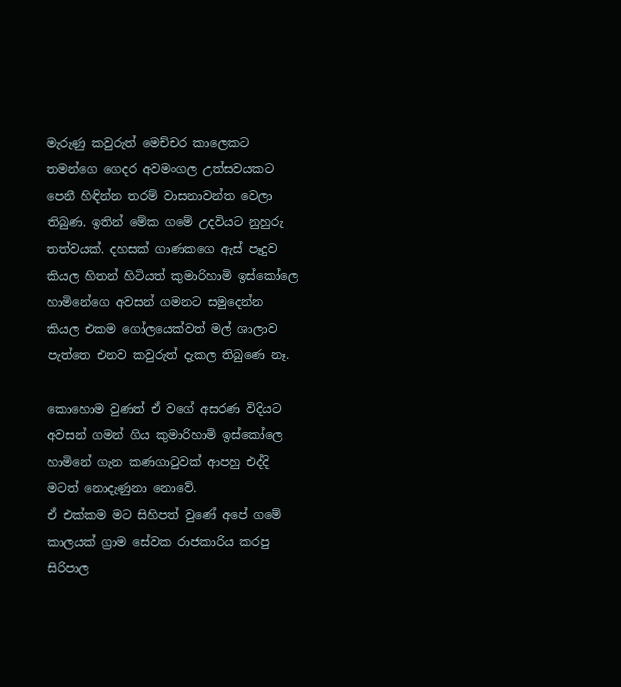මැරුණු කවුරුත් මෙච්චර කාලෙකට තමන්ගෙ ගෙදර අවමංගල උත්සවයකට පෙනී හිඳින්න තරම් වාසනාවන්ත වෙලා තිබුණ. ඉතින් මේක ගමේ උදවියට නුහුරු තත්වයක්. දහසක් ගාණකගෙ ඇස් පෑදුව කියල හිතන් හිටියත් කුමාරිහාමි ඉස්කෝලෙ හාමිනේගෙ අවසන් ගමනට සමුදෙන්න කියල එකම ගෝලයෙක්වත් මල් ශාලාව පැත්තෙ එනව කවුරුත් දැකල තිබුණෙ නෑ.

කොහොම වුණත් ඒ වගේ අසරණ විදියට අවසන් ගමන් ගිය කුමාරිහාමි ඉස්කෝලෙ හාමිනේ ගැන කණගාටුවක් ආපහු එද්දි මටත් නොදැණුනා නොවේ.
ඒ එක්කම මට සිහිපත් වුණේ අපේ ගමේ කාලයක් ග්‍රාම සේවක රාජකාරිය කරපු සිරිපාල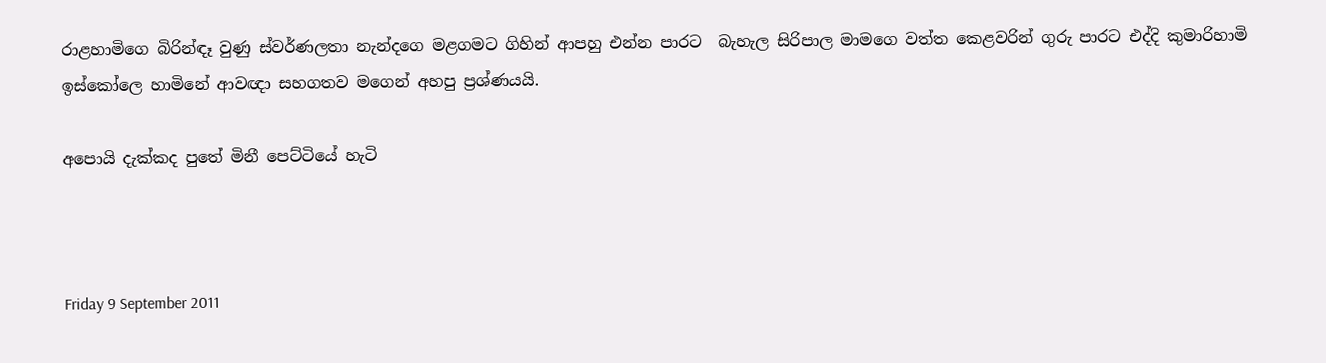රාළහාමිගෙ බිරින්ඳෑ වුණු ස්වර්ණලතා නැන්දගෙ මළගමට ගිහින් ආපහු එන්න පාරට  බැහැල සිරිපාල මාමගෙ වත්ත කෙළවරින් ගුරු පාරට එද්දි කුමාරිහාමි ඉස්කෝලෙ හාමිනේ ආවඥා සහගතව මගෙන් අහපු ප්‍රශ්ණයයි.

අපොයි දැක්කද පුතේ මිනී පෙට්ටියේ හැටි



Friday 9 September 2011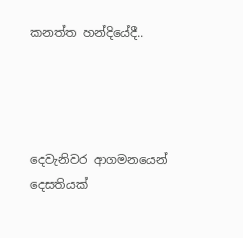කනත්ත හන්දියේදී..




දෙවැනිවර ආගමනයෙන්
දෙසතියක්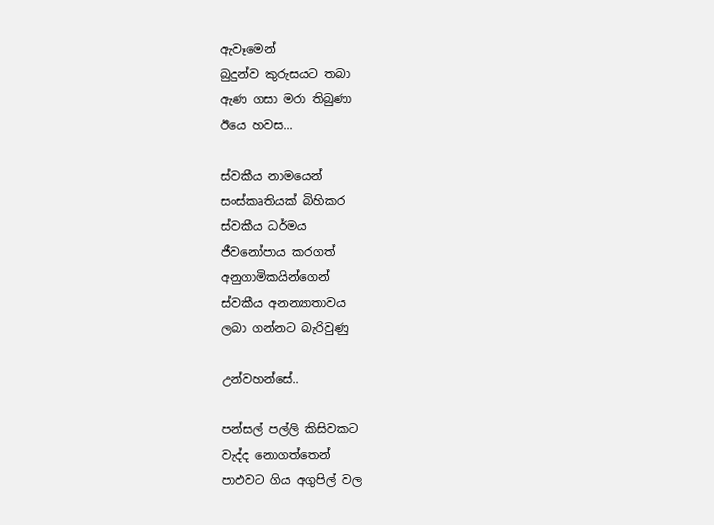ඇවෑමෙන්
බුදුන්ව කුරුසයට තබා
ඇණ ගසා මරා තිබුණා
ඊයෙ හවස...

ස්වකීය නාමයෙන්
සංස්කෘතියක් බිහිකර
ස්වකීය ධර්මය
ජීවනෝපාය කරගත්
අනුගාමිකයින්ගෙන්
ස්වකීය අනන්‍යාතාවය
ලබා ගන්නට බැරිවුණු

උන්වහන්සේ..

පන්සල් පල්ලි කිසිවකට
වැද්ද නොගත්තෙන්
පාඵවට ගිය අගුපිල් වල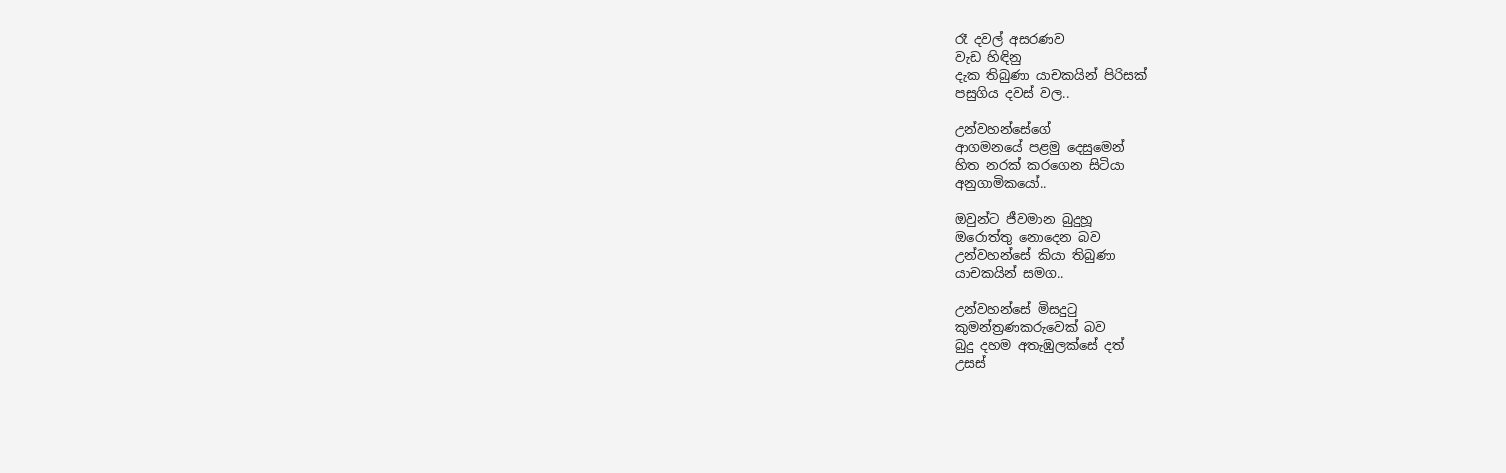රෑ දවල් අසරණව
වැඩ හිඳිනු
දැක තිබුණා යාචකයින් පිරිසක්
පසුගිය දවස් වල..

උන්වහන්සේගේ
ආගමනයේ පළමු දෙසුමෙන්
හිත නරක් කරගෙන සිටියා
අනුගාමිකයෝ..

ඔවුන්ට ජීවමාන බුදුහූ
ඔරොත්තු නොදෙන බව
උන්වහන්සේ කියා තිබුණා
යාචකයින් සමග..

උන්වහන්සේ මිසදුටු
කුමන්ත්‍රණකරුවෙක් බව
බුදු දහම අතැඹුලක්සේ දත්
උසස්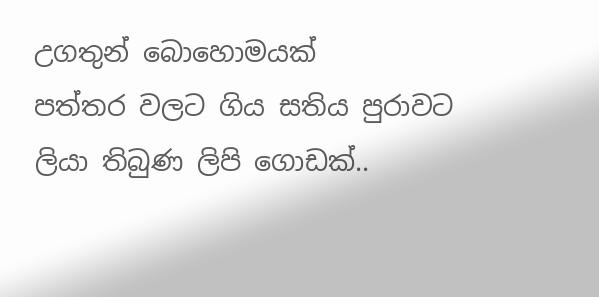උගතුන් බොහොමයක්
පත්තර වලට ගිය සතිය පුරාවට
ලියා තිබුණ ලිපි‍ ගොඩක්..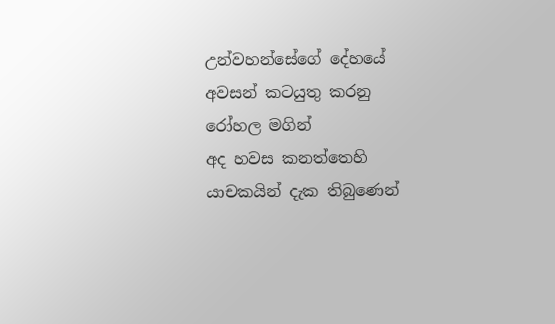උන්වහන්සේගේ දේහයේ
අවසන් කටයුතු කරනු
රෝහල මගින්
අද හවස කනත්තෙහි
යාචකයින් දැක තිබුණෙන්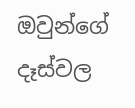ඔවුන්ගේ දෑස්වල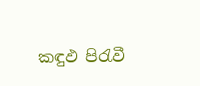කඳුඵ පිරැවී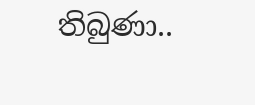තිබුණා..